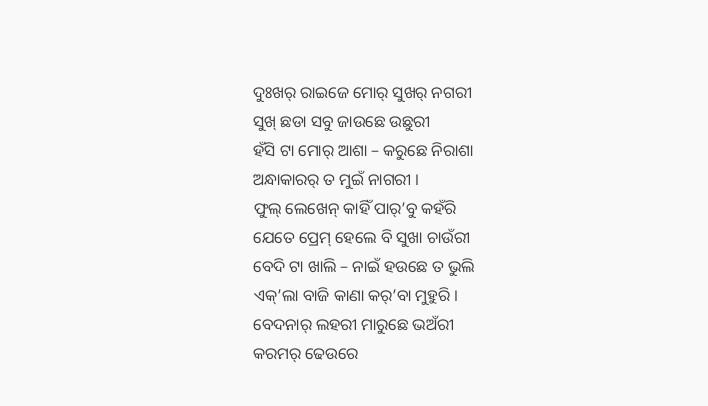ଦୁଃଖର୍ ରାଇଜେ ମୋର୍ ସୁଖର୍ ନଗରୀ
ସୁଖ୍ ଛଡା ସବୁ ଜାଉଛେ ଉଛୁରୀ
ହଁସି ଟା ମୋର୍ ଆଶା – କରୁଛେ ନିରାଶା
ଅନ୍ଧାକାରର୍ ତ ମୁଇଁ ନାଗରୀ ।
ଫୁଲ୍ ଲେଖେନ୍ କାହିଁ ପାର୍’ବୁ କହଁରି
ଯେତେ ପ୍ରେମ୍ ହେଲେ ବି ସୁଖା ଚାଉଁରୀ
ବେଦି ଟା ଖାଲି – ନାଇଁ ହଉଛେ ତ ଭୁଲି
ଏକ୍’ଲା ବାଜି କାଣା କର୍’ବା ମୁହୁରି ।
ବେଦନାର୍ ଲହରୀ ମାରୁଛେ ଭଅଁରୀ
କରମର୍ ଢେଉରେ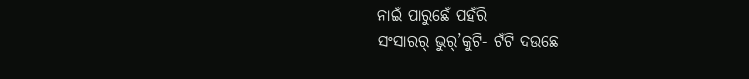ନାଇଁ ପାରୁଛେଁ ପହଁରି
ସଂସାରର୍ ଭୁର୍’କୁଟି- ଟଁଟି ଦଉଛେ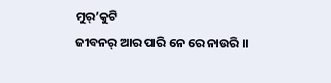ମୁର୍’କୁଟି
ଜୀବନର୍ ଆର ପାରି ନେ ରେ ନାଉରି ।।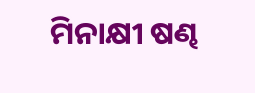ମିନାକ୍ଷୀ ଷଣ୍ଢ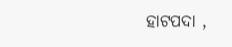ହାଟପଦା ,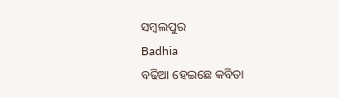ସମ୍ବଲପୁର
Badhia
ବଢିଆ ହେଇଛେ କବିତା